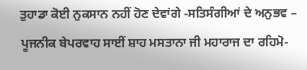ਤੁਹਾਡਾ ਕੋਈ ਨੁਕਸਾਨ ਨਹੀਂ ਹੋਣ ਦੇਵਾਂਗੇ -ਸਤਿਸੰਗੀਆਂ ਦੇ ਅਨੁਭਵ – ਪੂਜਨੀਕ ਬੇਪਰਵਾਹ ਸਾਈਂ ਸ਼ਾਹ ਮਸਤਾਨਾ ਜੀ ਮਹਾਰਾਜ ਦਾ ਰਹਿਮੋ-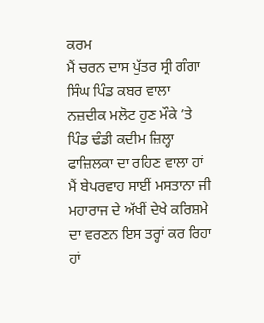ਕਰਮ
ਮੈਂ ਚਰਨ ਦਾਸ ਪੁੱਤਰ ਸ੍ਰੀ ਗੰਗਾ ਸਿੰਘ ਪਿੰਡ ਕਬਰ ਵਾਲਾ ਨਜ਼ਦੀਕ ਮਲੋਟ ਹੁਣ ਮੌਕੇ ’ਤੇ ਪਿੰਡ ਢੰਡੀ ਕਦੀਮ ਜ਼ਿਲ੍ਹਾ ਫਾਜ਼ਿਲਕਾ ਦਾ ਰਹਿਣ ਵਾਲਾ ਹਾਂ ਮੈਂ ਬੇਪਰਵਾਹ ਸਾਈਂ ਮਸਤਾਨਾ ਜੀ ਮਹਾਰਾਜ ਦੇ ਅੱਖੀਂ ਦੇਖੇ ਕਰਿਸ਼ਮੇ ਦਾ ਵਰਣਨ ਇਸ ਤਰ੍ਹਾਂ ਕਰ ਰਿਹਾ ਹਾਂ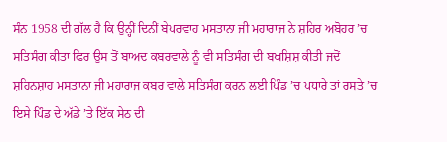ਸੰਨ 1958 ਦੀ ਗੱਲ ਹੈ ਕਿ ਉਨ੍ਹੀਂ ਦਿਨੀਂ ਬੇਪਰਵਾਹ ਮਸਤਾਨਾ ਜੀ ਮਹਾਰਾਜ ਨੇ ਸ਼ਹਿਰ ਅਬੋਹਰ ’ਚ ਸਤਿਸੰਗ ਕੀਤਾ ਫਿਰ ਉਸ ਤੋਂ ਬਾਅਦ ਕਬਰਵਾਲੇ ਨੂੰ ਵੀ ਸਤਿਸੰਗ ਦੀ ਬਖਸ਼ਿਸ਼ ਕੀਤੀ ਜਦੋਂ ਸ਼ਹਿਨਸ਼ਾਹ ਮਸਤਾਨਾ ਜੀ ਮਹਾਰਾਜ ਕਬਰ ਵਾਲੇ ਸਤਿਸੰਗ ਕਰਨ ਲਈ ਪਿੰਡ ’ਚ ਪਧਾਰੇ ਤਾਂ ਰਸਤੇ ’ਚ ਇਸੇ ਪਿੰਡ ਦੇ ਅੱਡੇ ’ਤੇ ਇੱਕ ਸੇਠ ਦੀ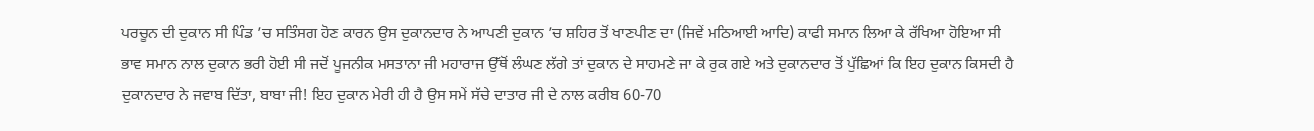ਪਰਚੂਨ ਦੀ ਦੁਕਾਨ ਸੀ ਪਿੰਡ ’ਚ ਸਤਿੰਸਗ ਹੋਣ ਕਾਰਨ ਉਸ ਦੁਕਾਨਦਾਰ ਨੇ ਆਪਣੀ ਦੁਕਾਨ ’ਚ ਸ਼ਹਿਰ ਤੋਂ ਖਾਣਪੀਣ ਦਾ (ਜਿਵੇਂ ਮਠਿਆਈ ਆਦਿ) ਕਾਫੀ ਸਮਾਨ ਲਿਆ ਕੇ ਰੱਖਿਆ ਹੋਇਆ ਸੀ
ਭਾਵ ਸਮਾਨ ਨਾਲ ਦੁਕਾਨ ਭਰੀ ਹੋਈ ਸੀ ਜਦੋਂ ਪੂਜਨੀਕ ਮਸਤਾਨਾ ਜੀ ਮਹਾਰਾਜ ਉੱਥੋਂ ਲੰਘਣ ਲੱਗੇ ਤਾਂ ਦੁਕਾਨ ਦੇ ਸਾਹਮਣੇ ਜਾ ਕੇ ਰੁਕ ਗਏ ਅਤੇ ਦੁਕਾਨਦਾਰ ਤੋਂ ਪੁੱਛਿਆਂ ਕਿ ਇਹ ਦੁਕਾਨ ਕਿਸਦੀ ਹੈ ਦੁਕਾਨਦਾਰ ਨੇ ਜਵਾਬ ਦਿੱਤਾ, ਬਾਬਾ ਜੀ! ਇਹ ਦੁਕਾਨ ਮੇਰੀ ਹੀ ਹੈ ਉਸ ਸਮੇਂ ਸੱਚੇ ਦਾਤਾਰ ਜੀ ਦੇ ਨਾਲ ਕਰੀਬ 60-70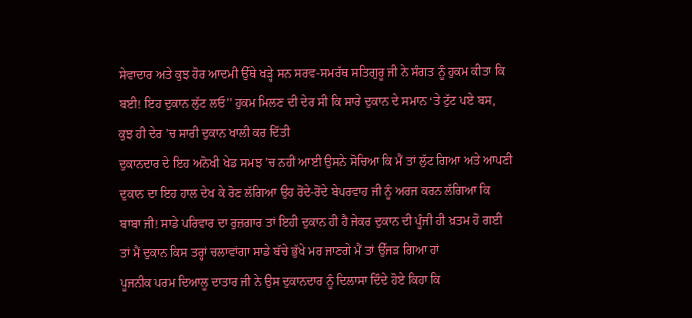ਸੇਵਾਦਾਰ ਅਤੇ ਕੁਝ ਹੋਰ ਆਦਮੀ ਉੱਥੇ ਖੜ੍ਹੇ ਸਨ ਸਰਵ-ਸਮਰੱਥ ਸਤਿਗੁਰੂ ਜੀ ਨੇ ਸੰਗਤ ਨੂੰ ਹੁਕਮ ਕੀਤਾ ਕਿ ਬਈ! ਇਹ ਦੁਕਾਨ ਲੁੱਟ ਲਓ’’ ਹੁਕਮ ਮਿਲਣ ਦੀ ਦੇਰ ਸੀ ਕਿ ਸਾਰੇ ਦੁਕਾਨ ਦੇ ਸਮਾਨ ‘ਤੇ ਟੁੱਟ ਪਏ ਬਸ, ਕੁਝ ਹੀ ਦੇਰ ’ਚ ਸਾਰੀ ਦੁਕਾਨ ਖਾਲੀ ਕਰ ਦਿੱਤੀ
ਦੁਕਾਨਦਾਰ ਦੇ ਇਹ ਅਨੋਖੀ ਖੇਡ ਸਮਝ ’ਚ ਨਹੀਂ ਆਈ ਉਸਨੇ ਸੋਚਿਆ ਕਿ ਮੈਂ ਤਾਂ ਲੁੱਟ ਗਿਆ ਅਤੇ ਆਪਣੀ ਦੁਕਾਨ ਦਾ ਇਹ ਹਾਲ ਦੇਖ ਕੇ ਰੋਣ ਲੱਗਿਆ ਉਹ ਰੋਂਦੇ-ਰੋਂਦੇ ਬੇਪਰਵਾਹ ਜੀ ਨੂੰ ਅਰਜ ਕਰਨ ਲੱਗਿਆ ਕਿ ਬਾਬਾ ਜੀ! ਸਾਡੇ ਪਰਿਵਾਰ ਦਾ ਰੁਜ਼ਗਾਰ ਤਾਂ ਇਹੀ ਦੁਕਾਨ ਹੀ ਹੈ ਜੇਕਰ ਦੁਕਾਨ ਦੀ ਪੂੰਜੀ ਹੀ ਖ਼ਤਮ ਹੋ ਗਈ ਤਾਂ ਮੈਂ ਦੁਕਾਨ ਕਿਸ ਤਰ੍ਹਾਂ ਚਲਾਵਾਂਗਾ ਸਾਡੇ ਬੱਚੇ ਭੁੱਖੇ ਮਰ ਜਾਣਗੇ ਮੈਂ ਤਾਂ ਉੱਜੜ ਗਿਆ ਹਾਂ
ਪੂਜਨੀਕ ਪਰਮ ਦਿਆਲੂ ਦਾਤਾਰ ਜੀ ਨੇ ਉਸ ਦੁਕਾਨਦਾਰ ਨੂੰ ਦਿਲਾਸਾ ਦਿੰਦੇ ਹੋਏ ਕਿਹਾ ਕਿ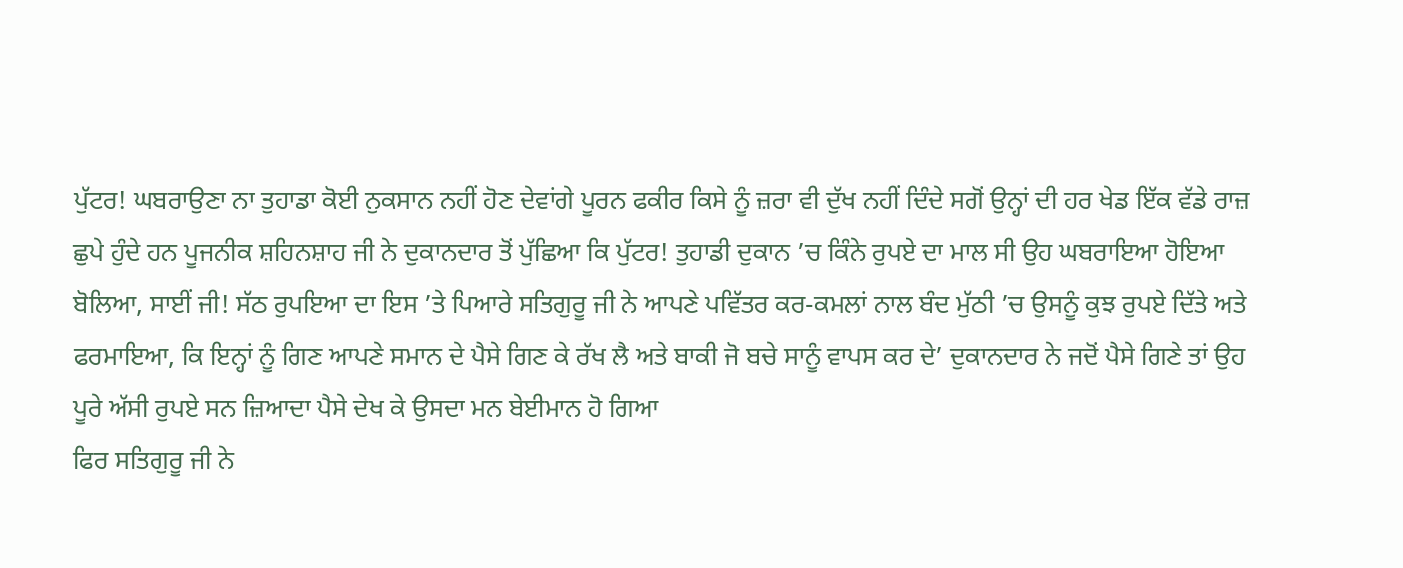ਪੁੱਟਰ! ਘਬਰਾਉਣਾ ਨਾ ਤੁਹਾਡਾ ਕੋਈ ਨੁਕਸਾਨ ਨਹੀਂ ਹੋਣ ਦੇਵਾਂਗੇ ਪੂਰਨ ਫਕੀਰ ਕਿਸੇ ਨੂੰ ਜ਼ਰਾ ਵੀ ਦੁੱਖ ਨਹੀਂ ਦਿੰਦੇ ਸਗੋਂ ਉਨ੍ਹਾਂ ਦੀ ਹਰ ਖੇਡ ਇੱਕ ਵੱਡੇ ਰਾਜ਼ ਛੁਪੇ ਹੁੰਦੇ ਹਨ ਪੂਜਨੀਕ ਸ਼ਹਿਨਸ਼ਾਹ ਜੀ ਨੇ ਦੁਕਾਨਦਾਰ ਤੋਂ ਪੁੱਛਿਆ ਕਿ ਪੁੱਟਰ! ਤੁਹਾਡੀ ਦੁਕਾਨ ’ਚ ਕਿੰਨੇ ਰੁਪਏ ਦਾ ਮਾਲ ਸੀ ਉਹ ਘਬਰਾਇਆ ਹੋਇਆ ਬੋਲਿਆ, ਸਾਈਂ ਜੀ! ਸੱਠ ਰੁਪਇਆ ਦਾ ਇਸ ’ਤੇ ਪਿਆਰੇ ਸਤਿਗੁਰੂ ਜੀ ਨੇ ਆਪਣੇ ਪਵਿੱਤਰ ਕਰ-ਕਮਲਾਂ ਨਾਲ ਬੰਦ ਮੁੱਠੀ ’ਚ ਉਸਨੂੰ ਕੁਝ ਰੁਪਏ ਦਿੱਤੇ ਅਤੇ ਫਰਮਾਇਆ, ਕਿ ਇਨ੍ਹਾਂ ਨੂੰ ਗਿਣ ਆਪਣੇ ਸਮਾਨ ਦੇ ਪੈਸੇ ਗਿਣ ਕੇ ਰੱਖ ਲੈ ਅਤੇ ਬਾਕੀ ਜੋ ਬਚੇ ਸਾਨੂੰ ਵਾਪਸ ਕਰ ਦੇ’ ਦੁਕਾਨਦਾਰ ਨੇ ਜਦੋਂ ਪੈਸੇ ਗਿਣੇ ਤਾਂ ਉਹ ਪੂਰੇ ਅੱਸੀ ਰੁਪਏ ਸਨ ਜ਼ਿਆਦਾ ਪੈਸੇ ਦੇਖ ਕੇ ਉਸਦਾ ਮਨ ਬੇਈਮਾਨ ਹੋ ਗਿਆ
ਫਿਰ ਸਤਿਗੁਰੂ ਜੀ ਨੇ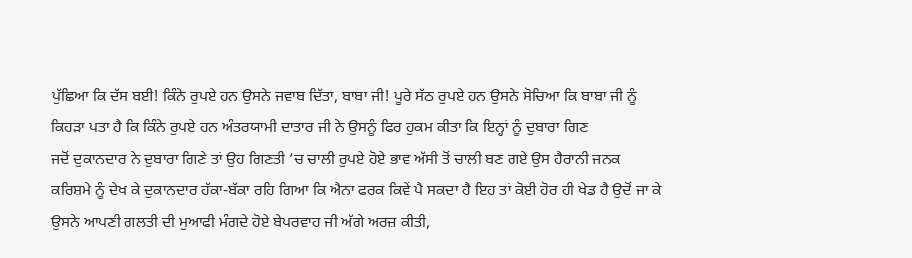ਪੁੱਛਿਆ ਕਿ ਦੱਸ ਬਈ! ਕਿੰਨੇ ਰੁਪਏ ਹਨ ਉਸਨੇ ਜਵਾਬ ਦਿੱਤਾ, ਬਾਬਾ ਜੀ! ਪੂਰੇ ਸੱਠ ਰੁਪਏ ਹਨ ਉਸਨੇ ਸੋਚਿਆ ਕਿ ਬਾਬਾ ਜੀ ਨੂੰ ਕਿਹੜਾ ਪਤਾ ਹੈ ਕਿ ਕਿੰਨੇ ਰੁਪਏ ਹਨ ਅੰਤਰਯਾਮੀ ਦਾਤਾਰ ਜੀ ਨੇ ਉਸਨੂੰ ਫਿਰ ਹੁਕਮ ਕੀਤਾ ਕਿ ਇਨ੍ਹਾਂ ਨੂੰ ਦੁਬਾਰਾ ਗਿਣ
ਜਦੋਂ ਦੁਕਾਨਦਾਰ ਨੇ ਦੁਬਾਰਾ ਗਿਣੇ ਤਾਂ ਉਹ ਗਿਣਤੀ ’ਚ ਚਾਲੀ ਰੁਪਏ ਹੋਏ ਭਾਵ ਅੱਸੀ ਤੋਂ ਚਾਲੀ ਬਣ ਗਏ ਉਸ ਹੈਰਾਨੀ ਜਨਕ ਕਰਿਸ਼ਮੇ ਨੂੰ ਦੇਖ ਕੇ ਦੁਕਾਨਦਾਰ ਹੱਕਾ-ਬੱਕਾ ਰਹਿ ਗਿਆ ਕਿ ਐਨਾ ਫਰਕ ਕਿਵੇਂ ਪੈ ਸਕਦਾ ਹੈ ਇਹ ਤਾਂ ਕੋਈ ਹੋਰ ਹੀ ਖੇਡ ਹੈ ਉਦੋਂ ਜਾ ਕੇ ਉਸਨੇ ਆਪਣੀ ਗਲਤੀ ਦੀ ਮੁਆਫੀ ਮੰਗਦੇ ਹੋਏ ਬੇਪਰਵਾਹ ਜੀ ਅੱਗੇ ਅਰਜ਼ ਕੀਤੀ,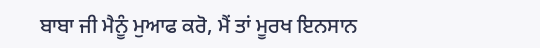ਬਾਬਾ ਜੀ ਮੈਨੂੰ ਮੁਆਫ ਕਰੋ, ਮੈਂ ਤਾਂ ਮੂਰਖ ਇਨਸਾਨ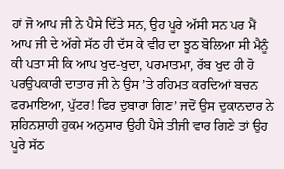ਹਾਂ ਜੋ ਆਪ ਜੀ ਨੇ ਪੈਸੇ ਦਿੱਤੇ ਸਨ, ਉਹ ਪੂਰੇ ਅੱਸੀ ਸਨ ਪਰ ਮੈਂ ਆਪ ਜੀ ਦੇ ਅੱਗੇ ਸੱਠ ਹੀ ਦੱਸ ਕੇ ਵੀਹ ਦਾ ਝੂਠ ਬੋਲਿਆ ਸੀ ਮੈਨੂੰ ਕੀ ਪਤਾ ਸੀ ਕਿ ਆਪ ਖੁਦ-ਖੁਦਾ, ਪਰਮਾਤਮਾ, ਰੱਬ ਖੁਦ ਹੀ ਹੋ
ਪਰਉਪਕਾਰੀ ਦਾਤਾਰ ਜੀ ਨੇ ਉਸ ’ਤੇ ਰਹਿਮਤ ਕਰਦਿਆਂ ਬਚਨ ਫਰਮਾਇਆ, ਪੁੱਟਰ! ਫਿਰ ਦੁਬਾਰਾ ਗਿਣ’ ਜਦੋਂ ਉਸ ਦੁਕਾਨਦਾਰ ਨੇ ਸ਼ਹਿਨਸ਼ਾਹੀ ਹੁਕਮ ਅਨੁਸਾਰ ਉਹੀ ਪੈਸੇ ਤੀਜੀ ਵਾਰ ਗਿਣੇ ਤਾਂ ਉਹ ਪੂਰੇ ਸੱਠ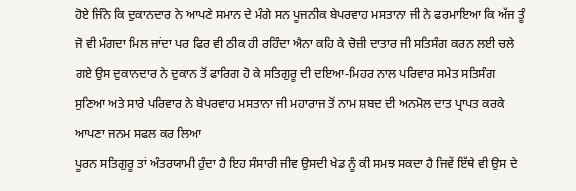ਹੋਏ ਜਿੰਨੇ ਕਿ ਦੁਕਾਨਦਾਰ ਨੇ ਆਪਣੇ ਸਮਾਨ ਦੇ ਮੰਗੇ ਸਨ ਪੂਜਨੀਕ ਬੇਪਰਵਾਹ ਮਸਤਾਨਾ ਜੀ ਨੇ ਫਰਮਾਇਆ ਕਿ ਅੱਜ ਤੂੰ ਜੋ ਵੀ ਮੰਗਦਾ ਮਿਲ ਜਾਂਦਾ ਪਰ ਫਿਰ ਵੀ ਠੀਕ ਹੀ ਰਹਿੰਦਾ ਐਨਾ ਕਹਿ ਕੇ ਚੋਜ਼ੀ ਦਾਤਾਰ ਜੀ ਸਤਿਸੰਗ ਕਰਨ ਲਈ ਚਲੇ ਗਏ ਉਸ ਦੁਕਾਨਦਾਰ ਨੇ ਦੁਕਾਨ ਤੋਂ ਫਾਰਿਗ ਹੋ ਕੇ ਸਤਿਗੁਰੂ ਦੀ ਦਇਆ-ਮਿਹਰ ਨਾਲ ਪਰਿਵਾਰ ਸਮੇਤ ਸਤਿਸੰਗ ਸੁਣਿਆ ਅਤੇ ਸਾਰੇ ਪਰਿਵਾਰ ਨੇ ਬੇਪਰਵਾਹ ਮਸਤਾਨਾ ਜੀ ਮਹਾਰਾਜ ਤੋਂ ਨਾਮ ਸ਼ਬਦ ਦੀ ਅਨਮੋਲ ਦਾਤ ਪ੍ਰਾਪਤ ਕਰਕੇ ਆਪਣਾ ਜਨਮ ਸਫਲ ਕਰ ਲਿਆ
ਪੂਰਨ ਸਤਿਗੁਰੂ ਤਾਂ ਅੰਤਰਯਾਮੀ ਹੁੰਦਾ ਹੈ ਇਹ ਸੰਸਾਰੀ ਜੀਵ ਉਸਦੀ ਖੇਡ ਨੂੰ ਕੀ ਸਮਝ ਸਕਦਾ ਹੈ ਜਿਵੇਂ ਇੱਥੇ ਵੀ ਉਸ ਦੇ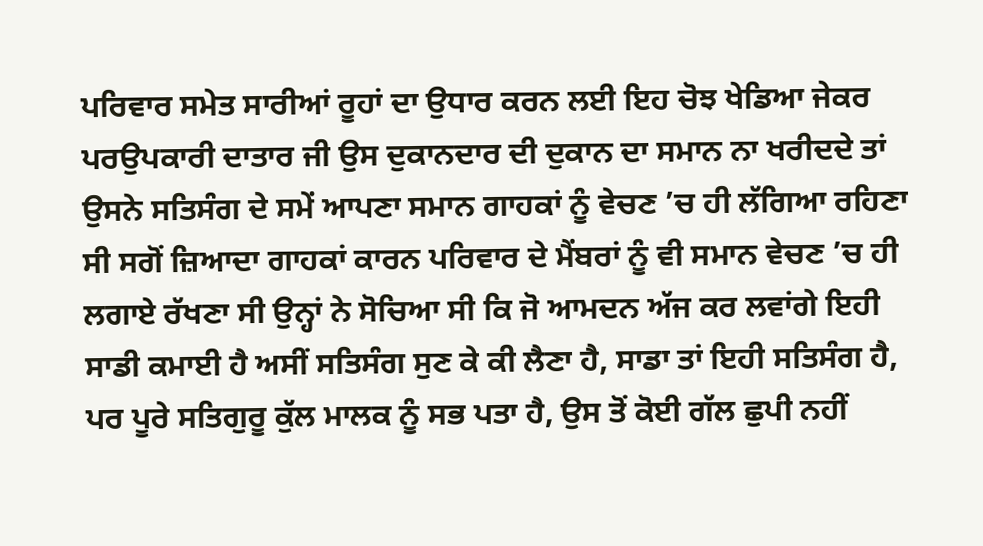ਪਰਿਵਾਰ ਸਮੇਤ ਸਾਰੀਆਂ ਰੂਹਾਂ ਦਾ ਉਧਾਰ ਕਰਨ ਲਈ ਇਹ ਚੋਝ ਖੇਡਿਆ ਜੇਕਰ ਪਰਉਪਕਾਰੀ ਦਾਤਾਰ ਜੀ ਉਸ ਦੁਕਾਨਦਾਰ ਦੀ ਦੁਕਾਨ ਦਾ ਸਮਾਨ ਨਾ ਖਰੀਦਦੇ ਤਾਂ ਉਸਨੇ ਸਤਿਸੰਗ ਦੇ ਸਮੇਂ ਆਪਣਾ ਸਮਾਨ ਗਾਹਕਾਂ ਨੂੰ ਵੇਚਣ ’ਚ ਹੀ ਲੱਗਿਆ ਰਹਿਣਾ ਸੀ ਸਗੋਂ ਜ਼ਿਆਦਾ ਗਾਹਕਾਂ ਕਾਰਨ ਪਰਿਵਾਰ ਦੇ ਮੈਂਬਰਾਂ ਨੂੰ ਵੀ ਸਮਾਨ ਵੇਚਣ ’ਚ ਹੀ ਲਗਾਏ ਰੱਖਣਾ ਸੀ ਉਨ੍ਹਾਂ ਨੇ ਸੋਚਿਆ ਸੀ ਕਿ ਜੋ ਆਮਦਨ ਅੱਜ ਕਰ ਲਵਾਂਗੇ ਇਹੀ ਸਾਡੀ ਕਮਾਈ ਹੈ ਅਸੀਂ ਸਤਿਸੰਗ ਸੁਣ ਕੇ ਕੀ ਲੈਣਾ ਹੈ, ਸਾਡਾ ਤਾਂ ਇਹੀ ਸਤਿਸੰਗ ਹੈ,
ਪਰ ਪੂਰੇ ਸਤਿਗੁਰੂ ਕੁੱਲ ਮਾਲਕ ਨੂੰ ਸਭ ਪਤਾ ਹੈ, ਉਸ ਤੋਂ ਕੋਈ ਗੱਲ ਛੁਪੀ ਨਹੀਂ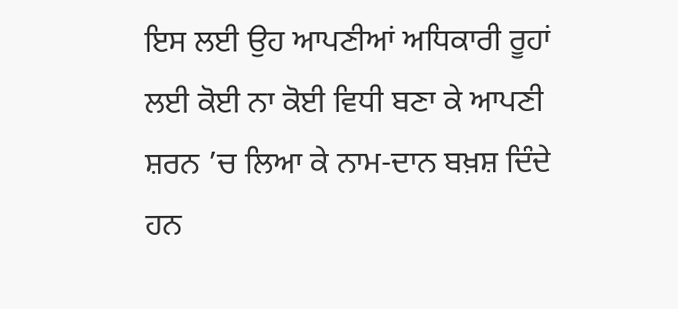ਇਸ ਲਈ ਉਹ ਆਪਣੀਆਂ ਅਧਿਕਾਰੀ ਰੂਹਾਂ ਲਈ ਕੋਈ ਨਾ ਕੋਈ ਵਿਧੀ ਬਣਾ ਕੇ ਆਪਣੀ ਸ਼ਰਨ ’ਚ ਲਿਆ ਕੇ ਨਾਮ-ਦਾਨ ਬਖ਼ਸ਼ ਦਿੰਦੇ ਹਨ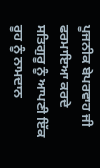ਪੂਜਨੀਕ ਬੇਪਰਵਾਹ ਜੀ ਫਰਮਾਇਆ ਕਰਦੇ ਸਤਿਗੁਰੂ ਨੂੰ ਆਪਣੀ ਇੱਕ ਰੂਹ ਨੂੰ ਨਾਮਦਾਨ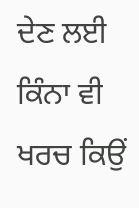ਦੇਣ ਲਈ ਕਿੰਨਾ ਵੀ ਖਰਚ ਕਿਉਂ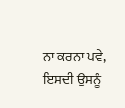ਨਾ ਕਰਨਾ ਪਵੇ, ਇਸਦੀ ਉਸਨੂੰ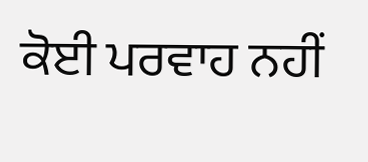ਕੋਈ ਪਰਵਾਹ ਨਹੀਂ